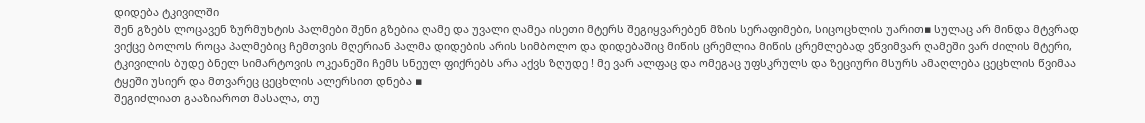დიდება ტკივილში
შენ გზებს ლოცავენ ზურმუხტის პალმები შენი გზებია ღამე და უვალი ღამეა ისეთი მტერს შეგიყვარებენ მზის სერაფიმები, სიცოცხლის უარით▪ სულაც არ მინდა მტვრად ვიქცე ბოლოს როცა პალმებიც ჩემთვის მღერიან პალმა დიდების არის სიმბოლო და დიდებაშიც მიწის ცრემლია მიწის ცრემლებად ვწვიმვარ ღამეში ვარ ძილის მტერი, ტკივილის ბუდე ბნელ სიმარტოვის ოკეანეში ჩემს სნეულ ფიქრებს არა აქვს ზღუდე ! მე ვარ ალფაც და ომეგაც უფსკრულს და ზეციური მსურს ამაღლება ცეცხლის წვიმაა ტყეში უსიერ და მთვარეც ცეცხლის ალერსით დნება ▪
შეგიძლიათ გააზიაროთ მასალა, თუ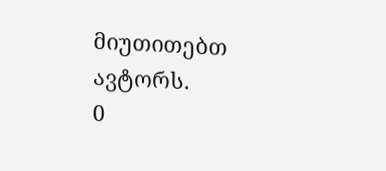მიუთითებთ ავტორს.
0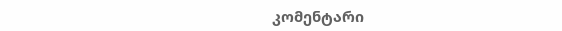კომენტარი